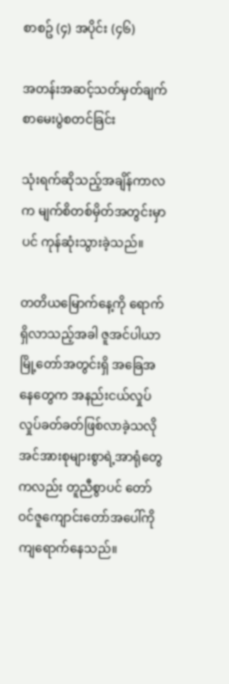စာစဥ် (၄) အပိုင်း (၄၆)

အတန်းအဆင့်သတ်မှတ်ချက်စာမေးပွဲစတင်ခြင်း

သုံးရက်ဆိုသည့်အချိန်ကာလက မျက်စိတစ်မှိတ်အတွင်းမှာပင် ကုန်ဆုံးသွားခဲ့သည်။

တတိယမြောက်နေ့ကို ရောက်ရှိလာသည့်အခါ ဇူအင်ပါယာမြို့တော်အတွင်းရှိ အခြေအနေတွေက အနည်းငယ်လှုပ်လှုပ်ခတ်ခတ်ဖြစ်လာခဲ့သလို အင်အားစုများစွာရဲ့အာရုံတွေကလည်း တူညီစွာပင် တော်ဝင်ဇူကျောင်းတော်အပေါ်ကို ကျရောက်နေသည်။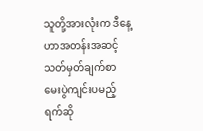သူတို့အားလုံးက ဒီနေ့ဟာအတန်းအဆင့်သတ်မှတ်ချက်စာမေးပွဲကျင်းပမည့်ရက်ဆို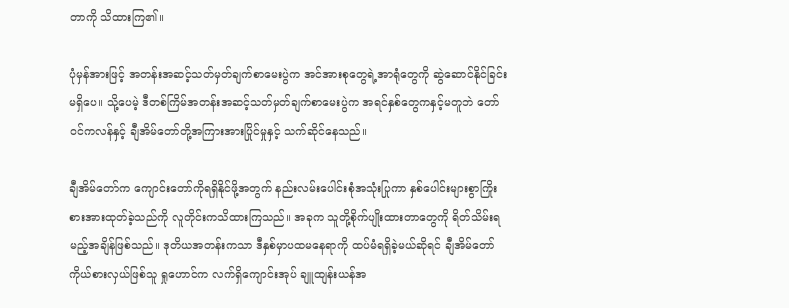တာကို သိထားကြ၏။

ပုံမှန်အားဖြင့် အတန်းအဆင့်သတ်မှတ်ချက်စာမေးပွဲက အင်အားစုတွေရဲ့အာရုံတွေကို ဆွဲဆောင်နိုင်ခြင်းမရှိပေ။ သို့ပေမဲ့ ဒီတစ်ကြိမ်အတန်းအဆင့်သတ်မှတ်ချက်စာမေးပွဲက အရင်နှစ်တွေကနှင့်မတူဘဲ တော်ဝင်ကလန်နှင့် ချီအိမ်တော်တို့အကြားအားပြိုင်မှုနှင့် သက်ဆိုင်နေသည်။

ချီအိမ်တော်က ကျောင်းတော်ကိုရရှိနိုင်ဖို့အတွက် နည်းလမ်းပေါင်းစုံအသုံးပြုကာ နှစ်ပေါင်းများစွာကြိုးစားအားထုတ်ခဲ့သည်ကို လူတိုင်းကသိထားကြသည်။ အခုက သူတို့စိုက်ပျိုးထားတာတွေကို ရိတ်သိမ်းရမည့်အချိန်ဖြစ်သည်။ ဒုတိယအတန်းကသာ ဒီနှစ်မှာပထမနေရာကို ထပ်မံရရှိခဲ့မယ်ဆိုရင် ချီအိမ်တော်ကိုယ်စားလှယ်ဖြစ်သူ ရှုဟောင်က လက်ရှိကျောင်းအုပ် ချူထျန်းယန်အ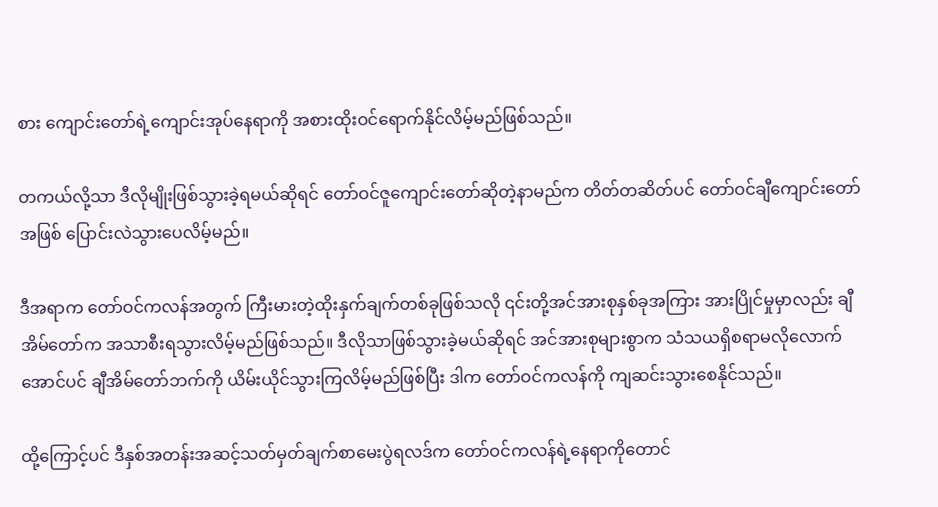စား ကျောင်းတော်ရဲ့ကျောင်းအုပ်နေရာကို အစားထိုးဝင်ရောက်နိုင်လိမ့်မည်ဖြစ်သည်။

တကယ်လို့သာ ဒီလိုမျိုးဖြစ်သွားခဲ့ရမယ်ဆိုရင် တော်ဝင်ဇူကျောင်းတော်ဆိုတဲ့နာမည်က တိတ်တဆိတ်ပင် တော်ဝင်ချီကျောင်းတော်အဖြစ် ပြောင်းလဲသွားပေလိမ့်မည်။

ဒီအရာက တော်ဝင်ကလန်အတွက် ကြီးမားတဲ့ထိုးနှက်ချက်တစ်ခုဖြစ်သလို ၎င်းတို့အင်အားစုနှစ်ခုအကြား အားပြိုင်မှုမှာလည်း ချီအိမ်တော်က အသာစီးရသွားလိမ့်မည်ဖြစ်သည်။ ဒီလိုသာဖြစ်သွားခဲ့မယ်ဆိုရင် အင်အားစုများစွာက သံသယရှိစရာမလိုလောက်အောင်ပင် ချီအိမ်တော်ဘက်ကို ယိမ်းယိုင်သွားကြလိမ့်မည်ဖြစ်ပြီး ဒါက တော်ဝင်ကလန်ကို ကျဆင်းသွားစေနိုင်သည်။

ထို့ကြောင့်ပင် ဒီနှစ်အတန်းအဆင့်သတ်မှတ်ချက်စာမေးပွဲရလဒ်က တော်ဝင်ကလန်ရဲ့နေရာကိုတောင်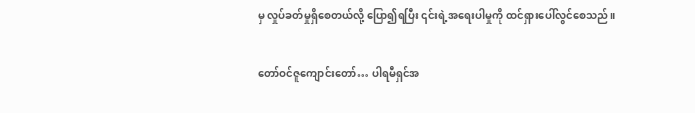မှ လှုပ်ခတ်မှုရှိစေတယ်လို့ ပြော၍ရပြီး ၎င်းရဲ့အရေးပါမှုကို ထင်ရှားပေါ်လွင်စေသည်။

တော်ဝင်ဇူကျောင်းတော်… ပါရမီရှင်အ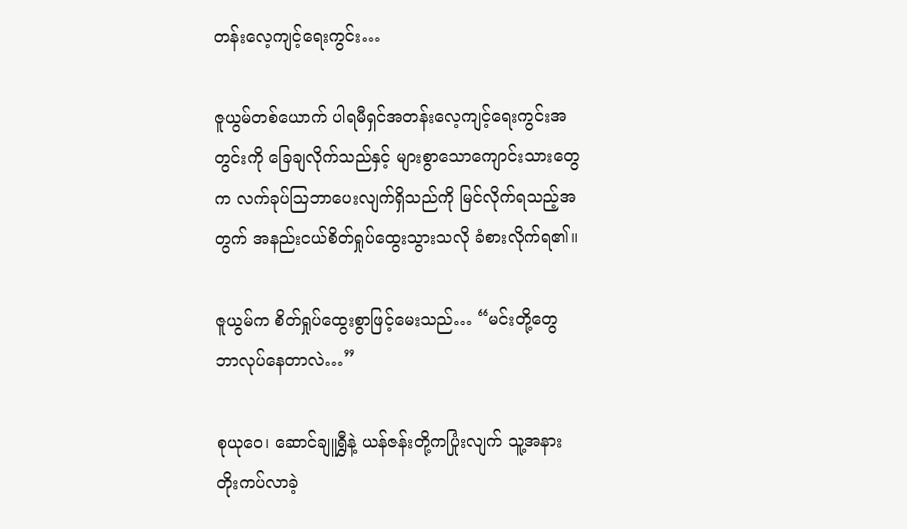တန်းလေ့ကျင့်ရေးကွင်း…

ဇူယွမ်တစ်ယောက် ပါရမီရှင်အတန်းလေ့ကျင့်ရေးကွင်းအတွင်းကို ခြေချလိုက်သည်နှင့် များစွာသောကျောင်းသားတွေက လက်ခုပ်ဩဘာပေးလျက်ရှိသည်ကို မြင်လိုက်ရသည့်အတွက် အနည်းငယ်စိတ်ရှုပ်ထွေးသွားသလို ခံစားလိုက်ရ၏။

ဇူယွမ်က စိတ်ရှုပ်ထွေးစွာဖြင့်မေးသည်… “မင်းတို့တွေ ဘာလုပ်နေတာလဲ…”

စုယုဝေ၊ ဆောင်ချူရွှီနဲ့ ယန်ဇန်းတို့ကပြုံးလျက် သူ့အနားတိုးကပ်လာခဲ့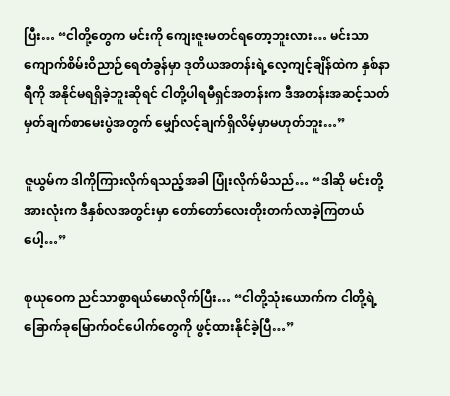ပြီး… “ငါတို့တွေက မင်းကို ကျေးဇူးမတင်ရတော့ဘူးလား… မင်းသာ ကျောက်စိမ်းဝိညာဉ်ရေတံခွန်မှာ ဒုတိယအတန်းရဲ့လေ့ကျင့်ချိန်ထဲက နှစ်နာရီကို အနိုင်မရရှိခဲ့ဘူးဆိုရင် ငါတို့ပါရမီရှင်အတန်းက ဒီအတန်းအဆင့်သတ်မှတ်ချက်စာမေးပွဲအတွက် မျှော်လင့်ချက်ရှိလိမ့်မှာမဟုတ်ဘူး…”

ဇူယွမ်က ဒါကိုကြားလိုက်ရသည့်အခါ ပြုံးလိုက်မိသည်… “ဒါဆို မင်းတို့အားလုံးက ဒီနှစ်လအတွင်းမှာ တော်တော်လေးတိုးတက်လာခဲ့ကြတယ်ပေါ့…”

စုယုဝေက ညင်သာစွာရယ်မောလိုက်ပြီး… “ငါတို့သုံးယောက်က ငါတို့ရဲ့ခြောက်ခုမြောက်ဝင်ပေါက်တွေကို ဖွင့်ထားနိုင်ခဲ့ပြီ…”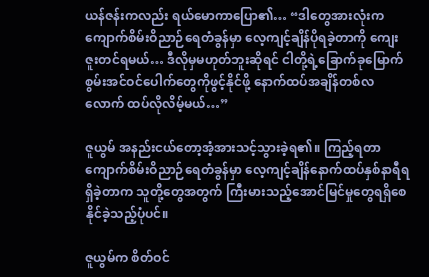ယန်ဇန်းကလည်း ရယ်မောကာပြော၏… “ဒါတွေအားလုံးက ကျောက်စိမ်းဝိညာဉ်ရေတံခွန်မှာ လေ့ကျင့်ချိန်ပိုရခဲ့တာကို ကျေးဇူးတင်ရမယ်… ဒီလိုမှမဟုတ်ဘူးဆိုရင် ငါတို့ရဲ့ခြောက်ခုမြောက်စွမ်းအင်ဝင်ပေါက်တွေကိုဖွင့်နိုင်ဖို့ နောက်ထပ်အချိန်တစ်လလောက် ထပ်လိုလိမ့်မယ်…”

ဇူယွမ် အနည်းငယ်တော့အံ့အားသင့်သွားခဲ့ရ၏။ ကြည့်ရတာ ကျောက်စိမ်းဝိညာဉ်ရေတံခွန်မှာ လေ့ကျင့်ချိန်နောက်ထပ်နှစ်နာရီရရှိခဲ့တာက သူတို့တွေအတွက် ကြီးမားသည့်အောင်မြင်မှုတွေရရှိစေနိုင်ခဲ့သည့်ပုံပင်။

ဇူယွမ်က စိတ်ဝင်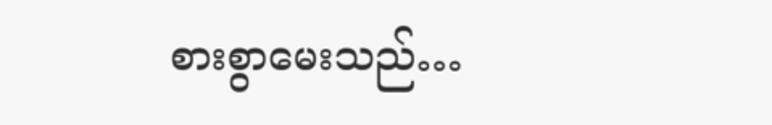စားစွာမေးသည်…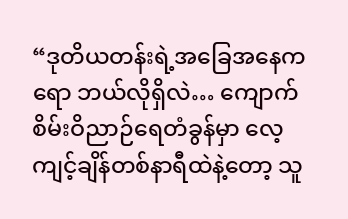“ဒုတိယတန်းရဲ့အခြေအနေကရော ဘယ်လိုရှိလဲ… ကျောက်စိမ်းဝိညာဉ်ရေတံခွန်မှာ လေ့ကျင့်ချိန်တစ်နာရီထဲနဲ့တော့ သူ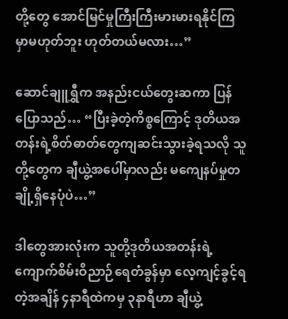တို့တွေ အောင်မြင်မှုကြီးကြီးမားမားရနိုင်ကြမှာမဟုတ်ဘူး ဟုတ်တယ်မလား…”

ဆောင်ချူရွှီက အနည်းငယ်တွေးဆကာ ပြန်ပြောသည်… “ပြီးခဲ့တဲ့ကိစ္စကြောင့် ဒုတိယအတန်းရဲ့စိတ်ဓာတ်တွေကျဆင်းသွားခဲ့ရသလို သူတို့တွေက ချီယွဲ့အပေါ်မှာလည်း မကျေနပ်မှုတချို့ရှိနေပုံပဲ…”

ဒါတွေအားလုံးက သူတို့ဒုတိယအတန်းရဲ့ ကျောက်စိမ်းဝိညာဉ်ရေတံခွန်မှာ လေ့ကျင့်ခွင့်ရတဲ့အချိန် ၄နာရီထဲကမှ ၃နာရီဟာ ချီယွဲ့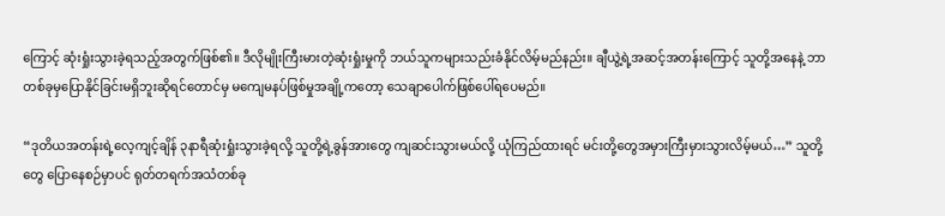ကြောင့် ဆုံးရှုံးသွားခဲ့ရသည့်အတွက်ဖြစ်၏။ ဒီလိုမျိုးကြီးမားတဲ့ဆုံးရှုံးမှုကို ဘယ်သူကများသည်းခံနိုင်လိမ့်မည်နည်း။ ချီယွဲ့ရဲ့အဆင့်အတန်းကြောင့် သူတို့အနေနဲ့ ဘာတစ်ခုမှပြောနိုင်ခြင်းမရှိဘူးဆိုရင်တောင်မှ မကျေမနပ်ဖြစ်မှုအချို့ကတော့ သေချာပေါက်ဖြစ်ပေါ်ရပေမည်။

“ဒုတိယအတန်းရဲ့လေ့ကျင့်ချိန် ၃နာရီဆုံးရှုံးသွားခဲ့ရလို့ သူတို့ရဲ့ခွန်အားတွေ ကျဆင်းသွားမယ်လို့ ယုံကြည်ထားရင် မင်းတို့တွေအမှားကြီးမှားသွားလိမ့်မယ်…” သူတို့တွေ ပြောနေစဉ်မှာပင် ရုတ်တရက်အသံတစ်ခု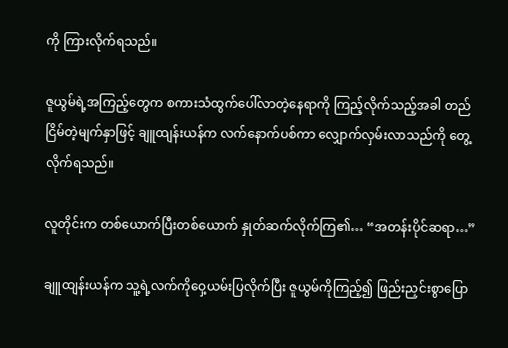ကို ကြားလိုက်ရသည်။

ဇူယွမ်ရဲ့အကြည့်တွေက စကားသံထွက်ပေါ်လာတဲ့နေရာကို ကြည့်လိုက်သည့်အခါ တည်ငြိမ်တဲ့မျက်နှာဖြင့် ချူထျန်းယန်က လက်နောက်ပစ်ကာ လျှောက်လှမ်းလာသည်ကို တွေ့လိုက်ရသည်။

လူတိုင်းက တစ်ယောက်ပြီးတစ်ယောက် နှုတ်ဆက်လိုက်ကြ၏… “အတန်းပိုင်ဆရာ…”

ချူထျန်းယန်က သူ့ရဲ့လက်ကိုဝှေ့ယမ်းပြလိုက်ပြီး ဇူယွမ်ကိုကြည့်၍ ဖြည်းညှင်းစွာပြော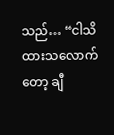သည်… “ငါသိထားသလောက်တော့ ချီ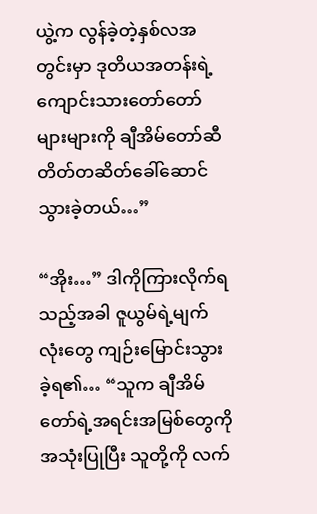ယွဲ့က လွန်ခဲ့တဲ့နှစ်လအတွင်းမှာ ဒုတိယအတန်းရဲ့ကျောင်းသားတော်တော်များများကို ချီအိမ်တော်ဆီ တိတ်တဆိတ်ခေါ်ဆောင်သွားခဲ့တယ်…”

“အိုး…” ဒါကိုကြားလိုက်ရသည့်အခါ ဇူယွမ်ရဲ့မျက်လုံးတွေ ကျဉ်းမြောင်းသွားခဲ့ရ၏… “သူက ချီအိမ်တော်ရဲ့အရင်းအမြစ်တွေကိုအသုံးပြုပြီး သူတို့ကို လက်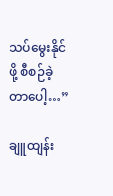သပ်မွေးနိုင်ဖို့ စီစဉ်ခဲ့တာပေါ့…”

ချူထျန်း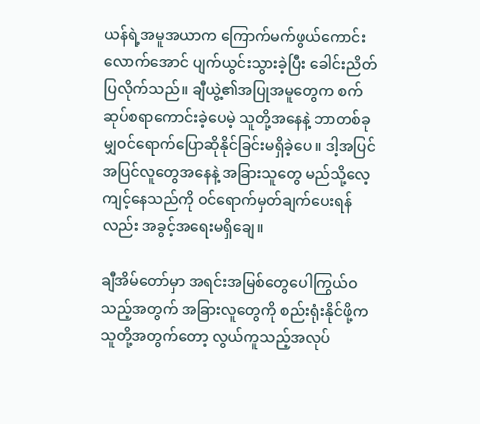ယန်ရဲ့အမူအယာက ကြောက်မက်ဖွယ်ကောင်းလောက်အောင် ပျက်ယွင်းသွားခဲ့ပြီး ခေါင်းညိတ်ပြလိုက်သည်။ ချီယွဲ့၏အပြုအမူတွေက စက်ဆုပ်စရာကောင်းခဲ့ပေမဲ့ သူတို့အနေနဲ့ ဘာတစ်ခုမျှဝင်ရောက်ပြောဆိုနိုင်ခြင်းမရှိခဲ့ပေ။ ဒါ့အပြင် အပြင်လူတွေအနေနဲ့ အခြားသူတွေ မည်သို့လေ့ကျင့်နေသည်ကို ဝင်ရောက်မှတ်ချက်ပေးရန်လည်း အခွင့်အရေးမရှိချေ။

ချီအိမ်တော်မှာ အရင်းအမြစ်တွေပေါကြွယ်ဝသည့်အတွက် အခြားလူတွေကို စည်းရုံးနိုင်ဖို့က သူတို့အတွက်တော့ လွယ်ကူသည့်အလုပ်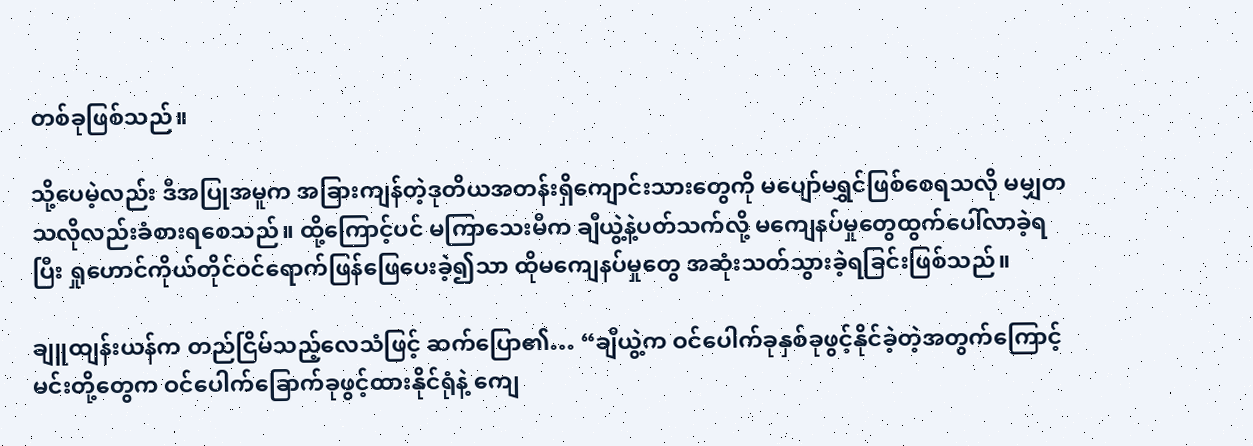တစ်ခုဖြစ်သည်။

သို့ပေမဲ့လည်း ဒီအပြုအမူက အခြားကျန်တဲ့ဒုတိယအတန်းရှိကျောင်းသားတွေကို မပျော်မရွှင်ဖြစ်စေရသလို မမျှတသလိုလည်းခံစားရစေသည်။ ထို့ကြောင့်ပင် မကြာသေးမီက ချီယွဲ့နဲ့ပတ်သက်လို့ မကျေနပ်မှုတွေထွက်ပေါ်လာခဲ့ရပြီး ရှုဟောင်ကိုယ်တိုင်ဝင်ရောက်ဖြန်ဖြေပေးခဲ့၍သာ ထိုမကျေနပ်မှုတွေ အဆုံးသတ်သွားခဲ့ရခြင်းဖြစ်သည်။

ချူထျန်းယန်က တည်ငြိမ်သည့်လေသံဖြင့် ဆက်ပြော၏… “ချီယွဲ့က ဝင်ပေါက်ခုနှစ်ခုဖွင့်နိုင်ခဲ့တဲ့အတွက်ကြောင့် မင်းတို့တွေက ဝင်ပေါက်ခြောက်ခုဖွင့်ထားနိုင်ရုံနဲ့ ကျေ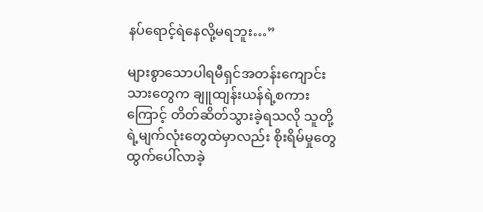နပ်ရောင့်ရဲနေလို့မရဘူး…”

များစွာသောပါရမီရှင်အတန်းကျောင်းသားတွေက ချူထျန်းယန်ရဲ့စကားကြောင့် တိတ်ဆိတ်သွားခဲ့ရသလို သူတို့ရဲ့မျက်လုံးတွေထဲမှာလည်း စိုးရိမ်မှုတွေ ထွက်ပေါ်လာခဲ့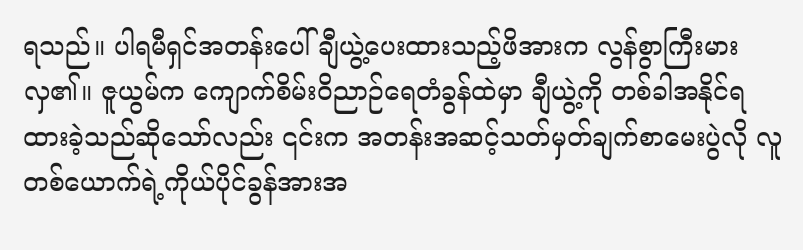ရသည်။ ပါရမီရှင်အတန်းပေါ် ချီယွဲ့ပေးထားသည့်ဖိအားက လွန်စွာကြီးမားလှ၏။ ဇူယွမ်က ကျောက်စိမ်းဝိညာဉ်ရေတံခွန်ထဲမှာ ချီယွဲ့ကို တစ်ခါအနိုင်ရထားခဲ့သည်ဆိုသော်လည်း ၎င်းက အတန်းအဆင့်သတ်မှတ်ချက်စာမေးပွဲလို လူတစ်ယောက်ရဲ့ကိုယ်ပိုင်ခွန်အားအ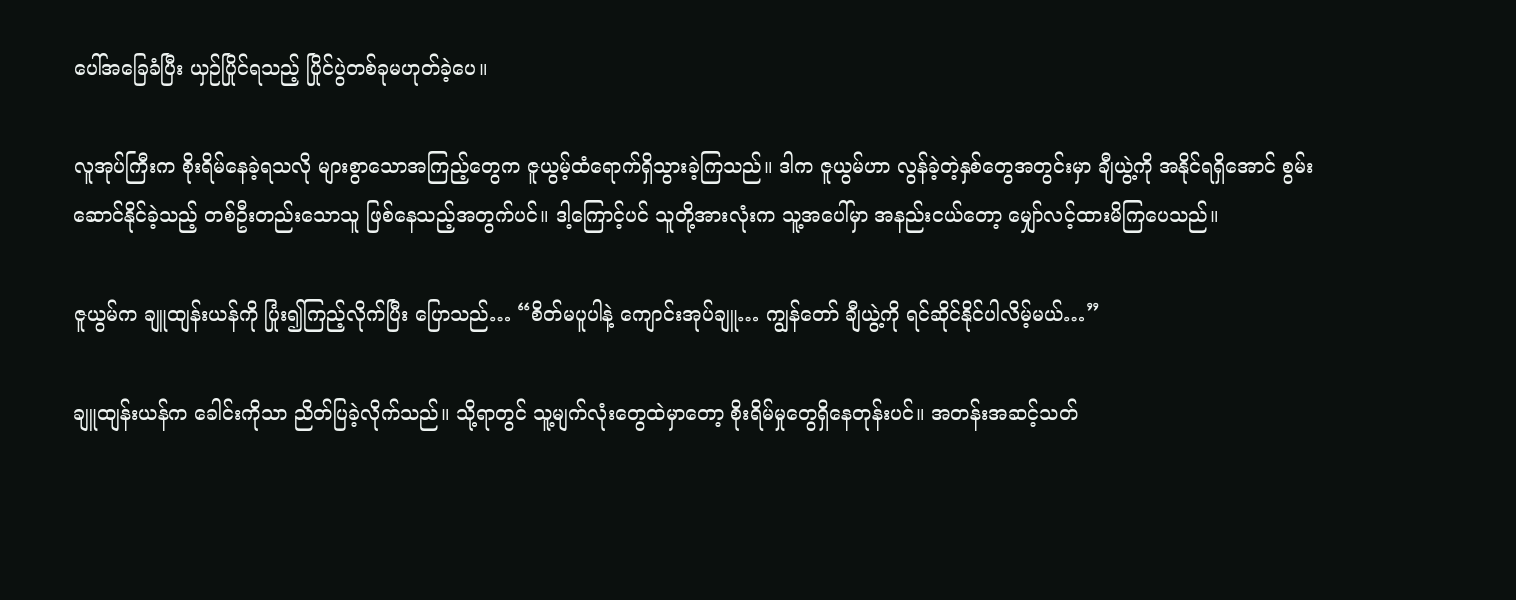ပေါ်အခြေခံပြီး ယှဉ်ပြိုင်ရသည့် ပြိုင်ပွဲတစ်ခုမဟုတ်ခဲ့ပေ။

လူအုပ်ကြီးက စိုးရိမ်နေခဲ့ရသလို များစွာသောအကြည့်တွေက ဇူယွမ့်ထံရောက်ရှိသွားခဲ့ကြသည်။ ဒါက ဇူယွမ်ဟာ လွန်ခဲ့တဲ့နှစ်တွေအတွင်းမှာ ချီယွဲ့ကို အနိုင်ရရှိအောင် စွမ်းဆောင်နိုင်ခဲ့သည့် တစ်ဦးတည်းသောသူ ဖြစ်နေသည့်အတွက်ပင်။ ဒါ့ကြောင့်ပင် သူတို့အားလုံးက သူ့အပေါ်မှာ အနည်းငယ်တော့ မျှော်လင့်ထားမိကြပေသည်။

ဇူယွမ်က ချူထျန်းယန်ကို ပြုံး၍ကြည့်လိုက်ပြီး ပြောသည်… “စိတ်မပူပါနဲ့ ကျောင်းအုပ်ချူ… ကျွန်တော် ချီယွဲ့ကို ရင်ဆိုင်နိုင်ပါလိမ့်မယ်…”

ချူထျန်းယန်က ခေါင်းကိုသာ ညိတ်ပြခဲ့လိုက်သည်။ သို့ရာတွင် သူ့မျက်လုံးတွေထဲမှာတော့ စိုးရိမ်မှုတွေရှိနေတုန်းပင်။ အတန်းအဆင့်သတ်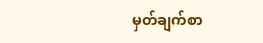မှတ်ချက်စာ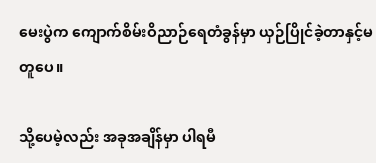မေးပွဲက ကျောက်စိမ်းဝိညာဉ်ရေတံခွန်မှာ ယှဉ်ပြိုင်ခဲ့တာနှင့်မတူပေ။

သို့ပေမဲ့လည်း အခုအချိန်မှာ ပါရမီ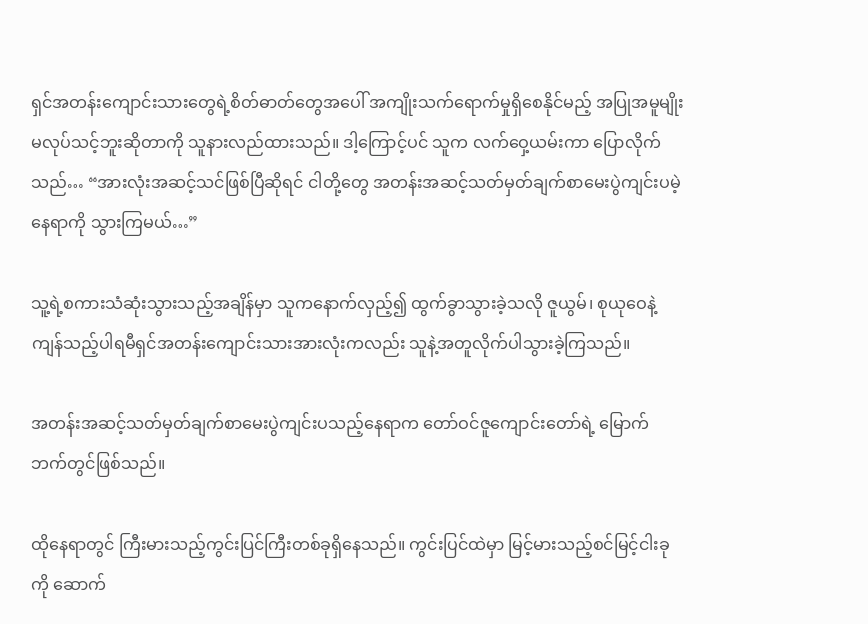ရှင်အတန်းကျောင်းသားတွေရဲ့စိတ်ဓာတ်တွေအပေါ် အကျိုးသက်ရောက်မှုရှိစေနိုင်မည့် အပြုအမူမျိုးမလုပ်သင့်ဘူးဆိုတာကို သူနားလည်ထားသည်။ ဒါ့ကြောင့်ပင် သူက လက်ဝှေ့ယမ်းကာ ပြောလိုက်သည်… “အားလုံးအဆင့်သင်ဖြစ်ပြီဆိုရင် ငါတို့တွေ အတန်းအဆင့်သတ်မှတ်ချက်စာမေးပွဲကျင်းပမဲ့နေရာကို သွားကြမယ်…”

သူ့ရဲ့စကားသံဆုံးသွားသည့်အချိန်မှာ သူကနောက်လှည့်၍ ထွက်ခွာသွားခဲ့သလို ဇူယွမ်၊ စုယုဝေနဲ့ ကျန်သည့်ပါရမီရှင်အတန်းကျောင်းသားအားလုံးကလည်း သူနဲ့အတူလိုက်ပါသွားခဲ့ကြသည်။

အတန်းအဆင့်သတ်မှတ်ချက်စာမေးပွဲကျင်းပသည့်နေရာက တော်ဝင်ဇူကျောင်းတော်ရဲ့ မြောက်ဘက်တွင်ဖြစ်သည်။

ထိုနေရာတွင် ကြီးမားသည့်ကွင်းပြင်ကြီးတစ်ခုရှိနေသည်။ ကွင်းပြင်ထဲမှာ မြင့်မားသည့်စင်မြင့်ငါးခုကို ဆောက်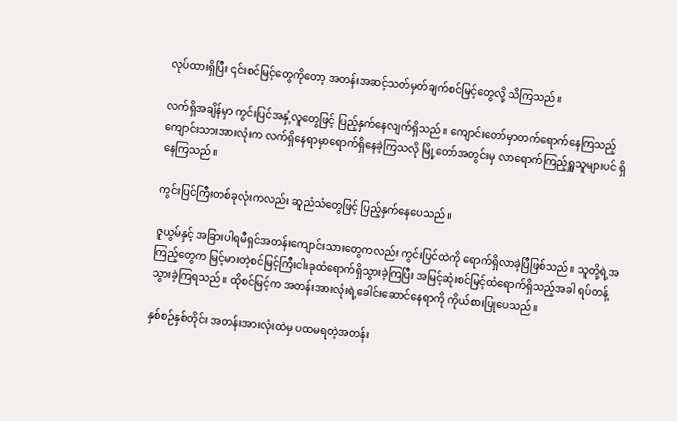လုပ်ထားရှိပြီး ၎င်းစင်မြင့်တွေကိုတော့ အတန်းအဆင့်သတ်မှတ်ချက်စင်မြင့်တွေလို့ သိကြသည်။

လက်ရှိအချိန်မှာ ကွင်းပြင်အနှံ့လူတွေဖြင့် ပြည့်နှက်နေလျက်ရှိသည်။ ကျောင်းတော်မှာတက်ရောက်နေကြသည့် ကျောင်းသားအားလုံးက လက်ရှိနေရာမှာရောက်ရှိနေခဲ့ကြသလို မြို့တော်အတွင်းမှ လာရောက်ကြည့်ရှူသူများပင် ရှိနေကြသည်။

ကွင်းပြင်ကြီးတစ်ခုလုံးကလည်း ဆူညံသံတွေဖြင့် ပြည့်နှက်နေပေသည်။

ဇူယွမ်နှင့် အခြားပါရမီရှင်အတန်းကျောင်းသားတွေကလည်း ကွင်းပြင်ထဲကို ရောက်ရှိလာခဲ့ပြီဖြစ်သည်။ သူတို့ရဲ့အကြည့်တွေက မြင့်မားတဲ့စင်မြင့်ကြီးငါးခုထံရောက်ရှိသွားခဲ့ကြပြီး အမြင့်ဆုံးစင်မြင့်ထံရောက်ရှိသည့်အခါ ရပ်တန့်သွားခဲ့ကြရသည်။ ထိုစင်မြင့်က အတန်းအားလုံးရဲ့ခေါင်းဆောင်နေရာကို ကိုယ်စားပြုပေသည်။

နှစ်စဉ်နှစ်တိုင်း အတန်းအားလုံးထဲမှ ပထမရတဲ့အတန်း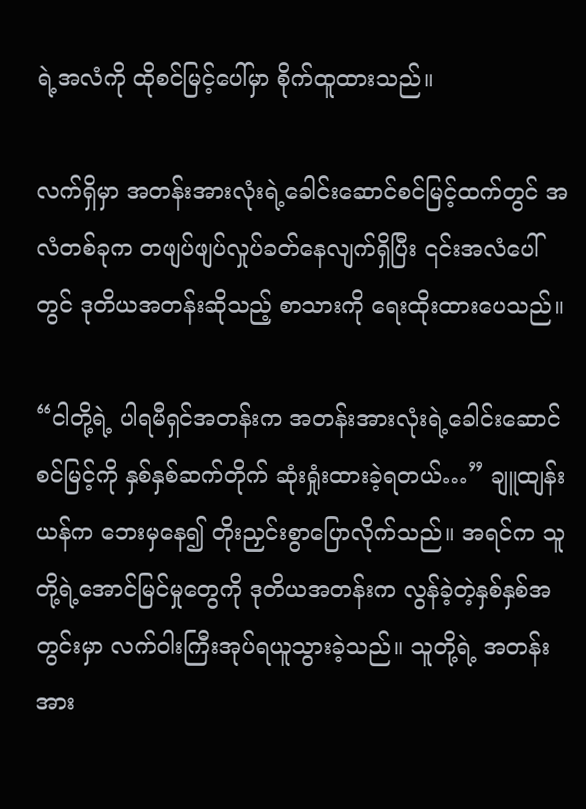ရဲ့အလံကို ထိုစင်မြင့်ပေါ်မှာ စိုက်ထူထားသည်။

လက်ရှိမှာ အတန်းအားလုံးရဲ့ခေါင်းဆောင်စင်မြင့်ထက်တွင် အလံတစ်ခုက တဖျပ်ဖျပ်လှုပ်ခတ်နေလျက်ရှိပြီး ၎င်းအလံပေါ်တွင် ဒုတိယအတန်းဆိုသည့် စာသားကို ရေးထိုးထားပေသည်။

“ငါတို့ရဲ့ ပါရမီရှင်အတန်းက အတန်းအားလုံးရဲ့ခေါင်းဆောင်စင်မြင့်ကို နှစ်နှစ်ဆက်တိုက် ဆုံးရှုံးထားခဲ့ရတယ်…” ချူထျန်းယန်က ဘေးမှနေ၍ တိုးညှင်းစွာပြောလိုက်သည်။ အရင်က သူတို့ရဲ့အောင်မြင်မှုတွေကို ဒုတိယအတန်းက လွန်ခဲ့တဲ့နှစ်နှစ်အတွင်းမှာ လက်ဝါးကြီးအုပ်ရယူသွားခဲ့သည်။ သူတို့ရဲ့ အတန်းအား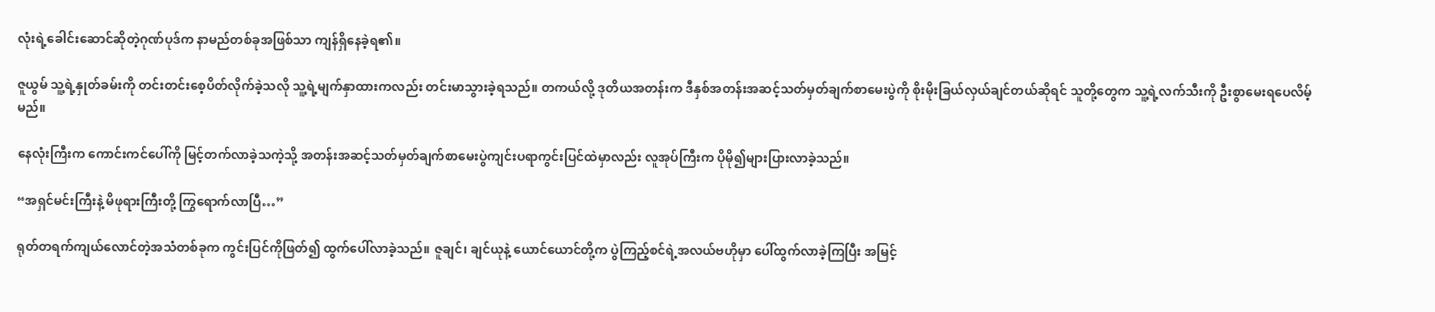လုံးရဲ့ခေါင်းဆောင်ဆိုတဲ့ဂုဏ်ပုဒ်က နာမည်တစ်ခုအဖြစ်သာ ကျန်ရှိနေခဲ့ရ၏။

ဇူယွမ် သူ့ရဲ့နှုတ်ခမ်းကို တင်းတင်းစေ့ပိတ်လိုက်ခဲ့သလို သူ့ရဲ့မျက်နှာထားကလည်း တင်းမာသွားခဲ့ရသည်။ တကယ်လို့ ဒုတိယအတန်းက ဒီနှစ်အတန်းအဆင့်သတ်မှတ်ချက်စာမေးပွဲကို စိုးမိုးခြယ်လှယ်ချင်တယ်ဆိုရင် သူတို့တွေက သူ့ရဲ့လက်သီးကို ဦးစွာမေးရပေလိမ့်မည်။

နေလုံးကြီးက ကောင်းကင်ပေါ်ကို မြင့်တက်လာခဲ့သကဲ့သို့ အတန်းအဆင့်သတ်မှတ်ချက်စာမေးပွဲကျင်းပရာကွင်းပြင်ထဲမှာလည်း လူအုပ်ကြီးက ပိုမို၍များပြားလာခဲ့သည်။

“အရှင်မင်းကြီးနဲ့ မိဖုရားကြီးတို့ ကြွရောက်လာပြီ…”

ရုတ်တရက်ကျယ်လောင်တဲ့အသံတစ်ခုက ကွင်းပြင်ကိုဖြတ်၍ ထွက်ပေါ်လာခဲ့သည်။ ဇူချင်၊ ချင်ယုနဲ့ ယောင်ယောင်တို့က ပွဲကြည့်စင်ရဲ့အလယ်ဗဟိုမှာ ပေါ်ထွက်လာခဲ့ကြပြီး အမြင့်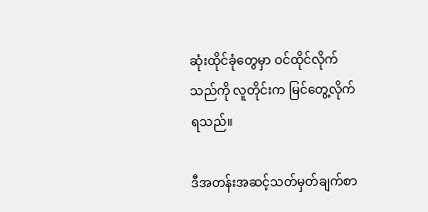ဆုံးထိုင်ခုံတွေမှာ ဝင်ထိုင်လိုက်သည်ကို လူတိုင်းက မြင်တွေ့လိုက်ရသည်။

ဒီအတန်းအဆင့်သတ်မှတ်ချက်စာ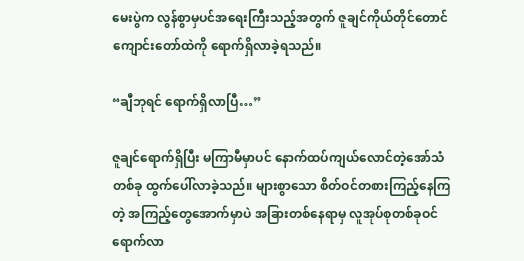မေးပွဲက လွန်စွာမှပင်အရေးကြီးသည့်အတွက် ဇူချင်ကိုယ်တိုင်တောင် ကျောင်းတော်ထဲကို ရောက်ရှိလာခဲ့ရသည်။

“ချီဘုရင် ရောက်ရှိလာပြီ…”

ဇူချင်ရောက်ရှိပြီး မကြာမီမှာပင် နောက်ထပ်ကျယ်လောင်တဲ့အော်သံတစ်ခု ထွက်ပေါ်လာခဲ့သည်။ များစွာသော စိတ်ဝင်တစားကြည့်နေကြတဲ့ အကြည့်တွေအောက်မှာပဲ အခြားတစ်နေရာမှ လူအုပ်စုတစ်ခုဝင်ရောက်လာ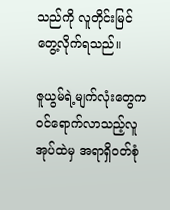သည်ကို လူတိုင်းမြင်တွေ့လိုက်ရသည်။

ဇူယွမ်ရဲ့မျက်လုံးတွေက ဝင်ရောက်လာသည့်လူအုပ်ထဲမှ အရာရှိဝတ်စုံ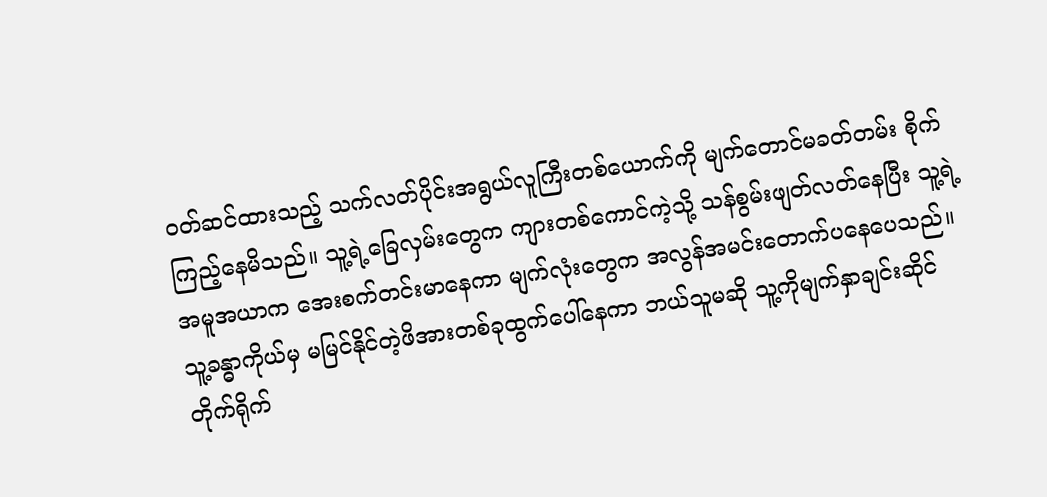ဝတ်ဆင်ထားသည့် သက်လတ်ပိုင်းအရွယ်လူကြီးတစ်ယောက်ကို မျက်တောင်မခတ်တမ်း စိုက်ကြည့်နေမိသည်။ သူ့ရဲ့ခြေလှမ်းတွေက ကျားတစ်ကောင်ကဲ့သို့ သန်စွမ်းဖျတ်လတ်နေပြီး သူ့ရဲ့အမူအယာက အေးစက်တင်းမာနေကာ မျက်လုံးတွေက အလွန်အမင်းတောက်ပနေပေသည်။ သူ့ခန္ဓာကိုယ်မှ မမြင်နိုင်တဲ့ဖိအားတစ်ခုထွက်ပေါ်နေကာ ဘယ်သူမဆို သူ့ကိုမျက်နှာချင်းဆိုင် တိုက်ရိုက်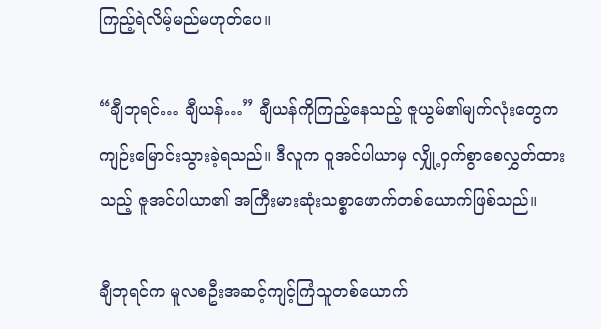ကြည့်ရဲလိမ့်မည်မဟုတ်ပေ။

“ချီဘုရင်… ချီယန်…” ချီယန်ကိုကြည့်နေသည့် ဇူယွမ်၏မျက်လုံးတွေက ကျဉ်းမြောင်းသွားခဲ့ရသည်။ ဒီလူက ဝူအင်ပါယာမှ လျှို့ဝှက်စွာစေလွှတ်ထားသည့် ဇူအင်ပါယာ၏ အကြီးမားဆုံးသစ္စာဖောက်တစ်ယောက်ဖြစ်သည်။

ချီဘုရင်က မူလစဦးအဆင့်ကျင့်ကြံသူတစ်ယောက်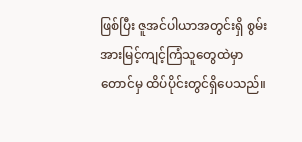ဖြစ်ပြီး ဇူအင်ပါယာအတွင်းရှိ စွမ်းအားမြင့်ကျင့်ကြံသူတွေထဲမှာတောင်မှ ထိပ်ပိုင်းတွင်ရှိပေသည်။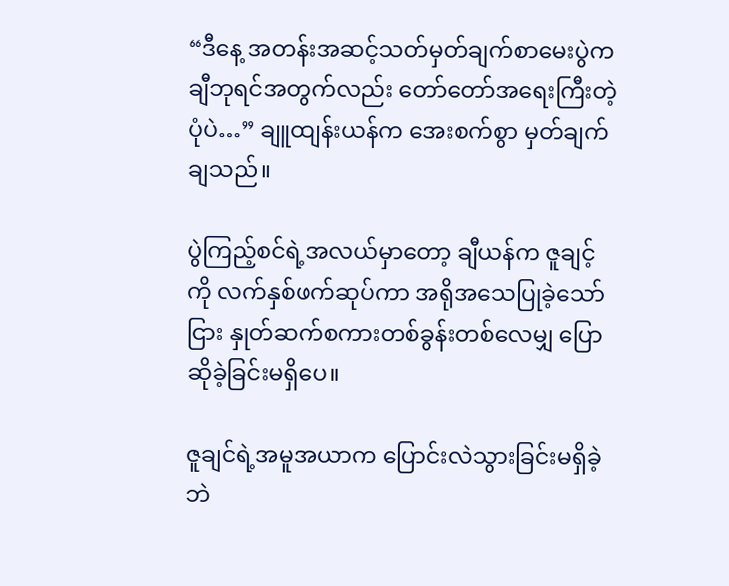“ဒီနေ့ အတန်းအဆင့်သတ်မှတ်ချက်စာမေးပွဲက ချီဘုရင်အတွက်လည်း တော်တော်အရေးကြီးတဲ့ပုံပဲ…” ချူထျန်းယန်က အေးစက်စွာ မှတ်ချက်ချသည်။

ပွဲကြည့်စင်ရဲ့အလယ်မှာတော့ ချီယန်က ဇူချင့်ကို လက်နှစ်ဖက်ဆုပ်ကာ အရိုအသေပြုခဲ့သော်ငြား နှုတ်ဆက်စကားတစ်ခွန်းတစ်လေမျှ ပြောဆိုခဲ့ခြင်းမရှိပေ။

ဇူချင်ရဲ့အမူအယာက ပြောင်းလဲသွားခြင်းမရှိခဲ့ဘဲ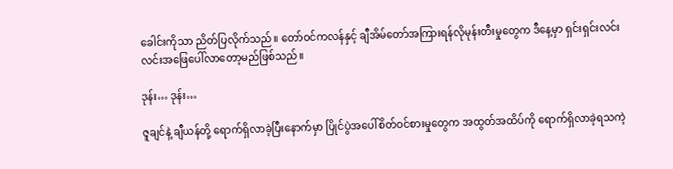ခေါင်းကိုသာ ညိတ်ပြလိုက်သည်။ တော်ဝင်ကလန်နှင့် ချီအိမ်တော်အကြားရန်လိုမုန်းတီးမှုတွေက ဒီနေ့မှာ ရှင်းရှင်းလင်းလင်းအဖြေပေါ်လာတော့မည်ဖြစ်သည်။

ဒုန်း… ဒုန်း…

ဇူချင်နဲ့ ချီယန်တို့ ရောက်ရှိလာခဲ့ပြီးနောက်မှာ ပြိုင်ပွဲအပေါ်စိတ်ဝင်စားမှုတွေက အထွတ်အထိပ်ကို ရောက်ရှိလာခဲ့ရသကဲ့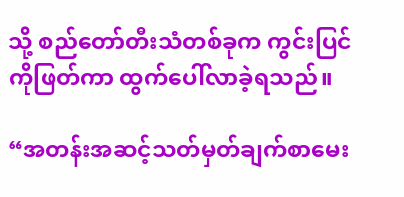သို့ စည်တော်တီးသံတစ်ခုက ကွင်းပြင်ကိုဖြတ်ကာ ထွက်ပေါ်လာခဲ့ရသည်။

“အတန်းအဆင့်သတ်မှတ်ချက်စာမေး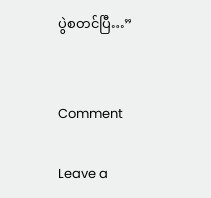ပွဲစတင်ပြီ…”


Comment

Leave a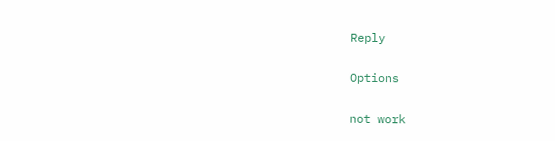Reply

Options

not work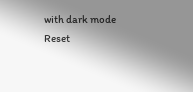with dark mode
Reset